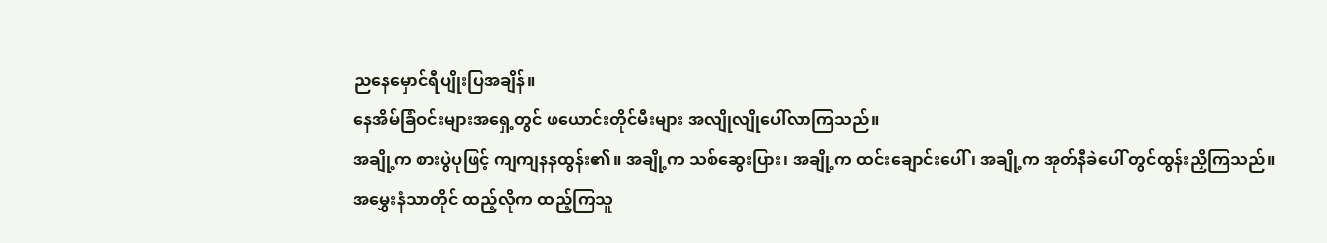ညနေမှောင်ရီပျိုးပြအချိန်။
နေအိမ်ခြံဝင်းများအရှေ့တွင် ဖယောင်းတိုင်မီးများ အလျိုလျိုပေါ်လာကြသည်။
အချို့က စားပွဲပုဖြင့် ကျကျနနထွန်း၏။ အချို့က သစ်ဆွေးပြား၊ အချို့က ထင်းချောင်းပေါ်၊ အချို့က အုတ်နီခဲပေါ် တွင်ထွန်းညှိကြသည်။
အမွှေးနံသာတိုင် ထည့်လိုက ထည့်ကြသူ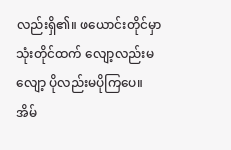လည်းရှိ၏။ ဖယောင်းတိုင်မှာ သုံးတိုင်ထက် လျော့လည်းမလျော့ ပိုလည်းမပိုကြပေ။
အိမ်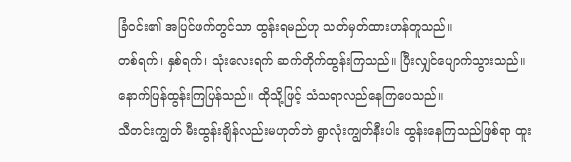ခြံဝင်း၏ အပြင်ဖက်တွင်သာ ထွန်းရမည်ဟု သတ်မှတ်ထားဟန်တူသည်။
တစ်ရက်၊ နှစ်ရက်၊ သုံးလေးရက် ဆက်တိုက်ထွန်းကြသည်။ ပြီးလျှင်ပျောက်သွားသည်။ နောက်ပြန်ထွန်းကြပြန်သည်။ ထိုသို့ဖြင့် သံသရာလည်နေကြပေသည်။
သီတင်းကျွတ် မီးထွန်းချိန်လည်းမဟုတ်ဘဲ ရွာလုံးကျွတ်နီးပါး ထွန်းနေကြသည်ဖြစ်ရာ ထူး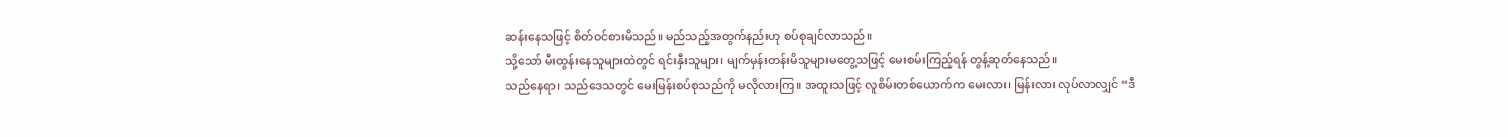ဆန်းနေသဖြင့် စိတ်ဝင်စားမိသည်။ မည်သည့်အတွက်နည်းဟု စပ်စုချင်လာသည်။
သို့သော် မီးထွန်းနေသူများထဲတွင် ရင်းနှီးသူများ၊ မျက်မှန်းတန်းမိသူများမတွေ့သဖြင့် မေးစမ်းကြည့်ရန် တွန့်ဆုတ်နေသည်။
သည်နေရာ၊ သည်ဒေသတွင် မေးမြန်းစပ်စုသည်ကို မလိုလားကြ။ အထူးသဖြင့် လူစိမ်းတစ်ယောက်က မေးလား၊ မြန်းလား လုပ်လာလျှင် “ဒီ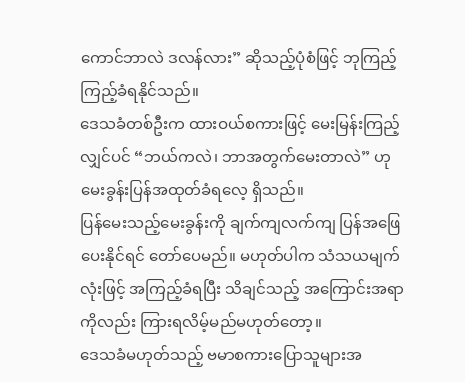ကောင်ဘာလဲ ဒလန်လား” ဆိုသည့်ပုံစံဖြင့် ဘုကြည့်ကြည့်ခံရနိုင်သည်။
ဒေသခံတစ်ဦးက ထားဝယ်စကားဖြင့် မေးမြန်းကြည့်လျှင်ပင် “ဘယ်ကလဲ၊ ဘာအတွက်မေးတာလဲ” ဟု မေးခွန်းပြန်အထုတ်ခံရလေ့ ရှိသည်။
ပြန်မေးသည့်မေးခွန်းကို ချက်ကျလက်ကျ ပြန်အဖြေပေးနိုင်ရင် တော်ပေမည်။ မဟုတ်ပါက သံသယမျက်လုံးဖြင့် အကြည့်ခံရပြီး သိချင်သည့် အကြောင်းအရာကိုလည်း ကြားရလိမ့်မည်မဟုတ်တော့။
ဒေသခံမဟုတ်သည့် ဗမာစကားပြောသူများအ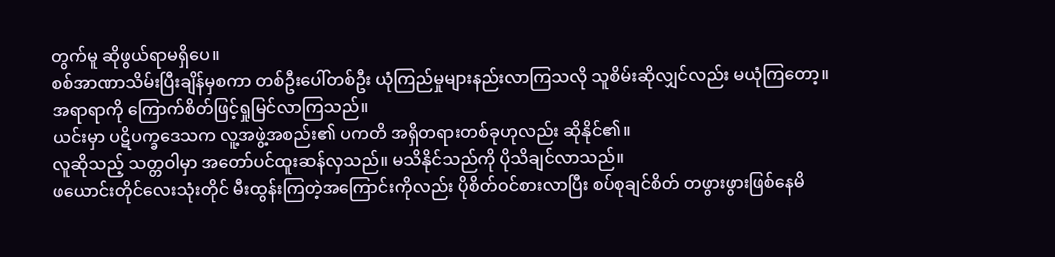တွက်မူ ဆိုဖွယ်ရာမရှိပေ။
စစ်အာဏာသိမ်းပြီးချိန်မှစကာ တစ်ဦးပေါ်တစ်ဦး ယုံကြည်မှုများနည်းလာကြသလို သူစိမ်းဆိုလျှင်လည်း မယုံကြတော့။ အရာရာကို ကြောက်စိတ်ဖြင့်ရှုမြင်လာကြသည်။
ယင်းမှာ ပဋိပက္ခဒေသက လူ့အဖွဲ့အစည်း၏ ပကတိ အရှိတရားတစ်ခုဟုလည်း ဆိုနိုင်၏။
လူဆိုသည့် သတ္တဝါမှာ အတော်ပင်ထူးဆန်လှသည်။ မသိနိုင်သည်ကို ပိုသိချင်လာသည်။
ဖယောင်းတိုင်လေးသုံးတိုင် မီးထွန်းကြတဲ့အကြောင်းကိုလည်း ပိုစိတ်ဝင်စားလာပြီး စပ်စုချင်စိတ် တဖွားဖွားဖြစ်နေမိ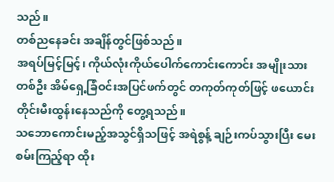သည်။
တစ်ညနေခင်း အချိန်တွင်ဖြစ်သည်။
အရပ်မြင့်မြင့်၊ ကိုယ်လုံးကိုယ်ပေါက်ကောင်းကောင်း အမျိုးသားတစ်ဦး အိမ်ရှေ့ခြံဝင်းအပြင်ဖက်တွင် တကုတ်ကုတ်ဖြင့် ဖယောင်းတိုင်းမီးထွန်းနေသည်ကို တွေ့ရသည်။
သဘောကောင်းမည့်အသွင်ရှိသဖြင့် အရဲစွန့် ချဉ်းကပ်သွားပြီး မေးစမ်းကြည့်ရာ ထိုး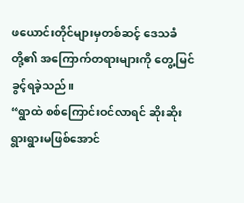ဖယောင်းတိုင်များမှတစ်ဆင့် ဒေသခံတို့၏ အကြောက်တရားများကို တွေ့မြင်ခွင့်ရခဲ့သည်။
“ရွာထဲ စစ်ကြောင်းဝင်လာရင် ဆိုးဆိုးရွားရွားမဖြစ်အောင်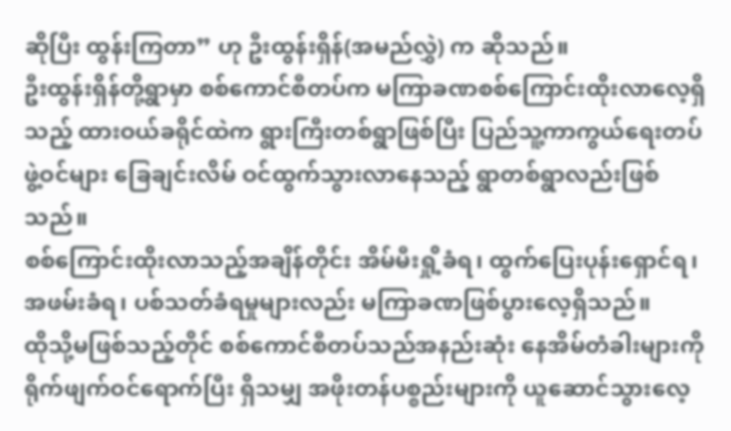ဆိုပြီး ထွန်းကြတာ” ဟု ဦးထွန်းရှိန်(အမည်လွှဲ) က ဆိုသည်။
ဦးထွန်းရှိန်တို့ရွာမှာ စစ်ကောင်စီတပ်က မကြာခဏစစ်ကြောင်းထိုးလာလေ့ရှိသည့် ထားဝယ်ခရိုင်ထဲက ရွားကြီးတစ်ရွာဖြစ်ပြီး ပြည်သူ့ကာကွယ်ရေးတပ်ဖွဲ့ဝင်များ ခြေချင်းလိမ် ဝင်ထွက်သွားလာနေသည့် ရွာတစ်ရွာလည်းဖြစ်သည်။
စစ်ကြောင်းထိုးလာသည့်အချိန်တိုင်း အိမ်မီးရှို့ခံရ၊ ထွက်ပြေးပုန်းရှောင်ရ၊ အဖမ်းခံရ၊ ပစ်သတ်ခံရမှုများလည်း မကြာခဏဖြစ်ပွားလေ့ရှိသည်။
ထိုသို့မဖြစ်သည့်တိုင် စစ်ကောင်စီတပ်သည်အနည်းဆုံး နေအိမ်တံခါးများကို ရိုက်ဖျက်ဝင်ရောက်ပြီး ရှိသမျှ အဖိုးတန်ပစ္စည်းများကို ယူဆောင်သွားလေ့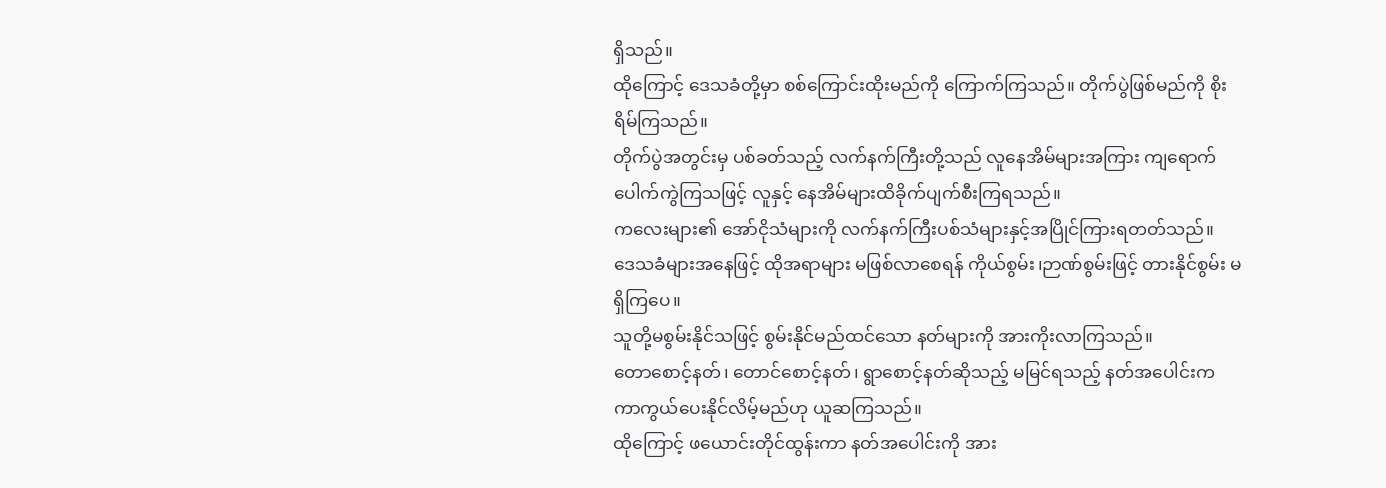ရှိသည်။
ထိုကြောင့် ဒေသခံတို့မှာ စစ်ကြောင်းထိုးမည်ကို ကြောက်ကြသည်။ တိုက်ပွဲဖြစ်မည်ကို စိုးရိမ်ကြသည်။
တိုက်ပွဲအတွင်းမှ ပစ်ခတ်သည့် လက်နက်ကြီးတို့သည် လူနေအိမ်များအကြား ကျရောက်ပေါက်ကွဲကြသဖြင့် လူနှင့် နေအိမ်များထိခိုက်ပျက်စီးကြရသည်။
ကလေးများ၏ အော်ငိုသံများကို လက်နက်ကြီးပစ်သံများနှင့်အပြိုင်ကြားရတတ်သည်။
ဒေသခံများအနေဖြင့် ထိုအရာများ မဖြစ်လာစေရန် ကိုယ်စွမ်း၊ဉာဏ်စွမ်းဖြင့် တားနိုင်စွမ်း မရှိကြပေ။
သူတို့မစွမ်းနိုင်သဖြင့် စွမ်းနိုင်မည်ထင်သော နတ်များကို အားကိုးလာကြသည်။
တောစောင့်နတ်၊ တောင်စောင့်နတ်၊ ရွာစောင့်နတ်ဆိုသည့် မမြင်ရသည့် နတ်အပေါင်းက ကာကွယ်ပေးနိုင်လိမ့်မည်ဟု ယူဆကြသည်။
ထိုကြောင့် ဖယောင်းတိုင်ထွန်းကာ နတ်အပေါင်းကို အား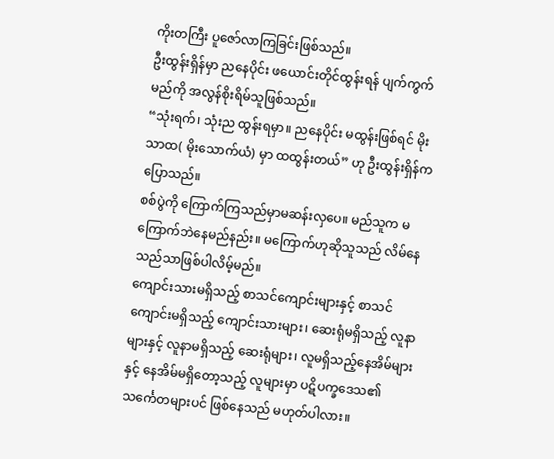ကိုးတကြီး ပူဇော်လာကြခြင်းဖြစ်သည်။
ဦးထွန်းရှိန်မှာ ညနေပိုင်း ဖယောင်းတိုင်ထွန်းရန် ပျက်ကွက်မည်ကို အလွန်စိုးရိမ်သူဖြစ်သည်။
“သုံးရက်၊ သုံးည ထွန်းရမှာ။ ညနေပိုင်း မထွန်းဖြစ်ရင် မိုးသာထ( မိုးသောက်ယံ) မှာ ထထွန်းတယ်” ဟု ဦးထွန်းရှိန်က ပြောသည်။
စစ်ပွဲကို ကြောက်ကြသည်မှာမဆန်းလှပေ။ မည်သူက မကြောက်ဘဲနေမည်နည်း။ မကြောက်ဟုဆိုသူသည် လိမ်နေသည်သာဖြစ်ပါလိမ့်မည်။
ကျောင်းသားမရှိသည့် စာသင်ကျောင်းများနှင့် စာသင်ကျောင်းမရှိသည့် ကျောင်းသားများ၊ ဆေးရုံမရှိသည့် လူနာများနှင့် လူနာမရှိသည့် ဆေးရုံများ၊ လူမရှိသည့်နေအိမ်များနှင့် နေအိမ်မရှိတော့သည့် လူများမှာ ပဋိပက္ခဒေသ၏ သင်္ကေတများပင် ဖြစ်နေသည် မဟုတ်ပါလား။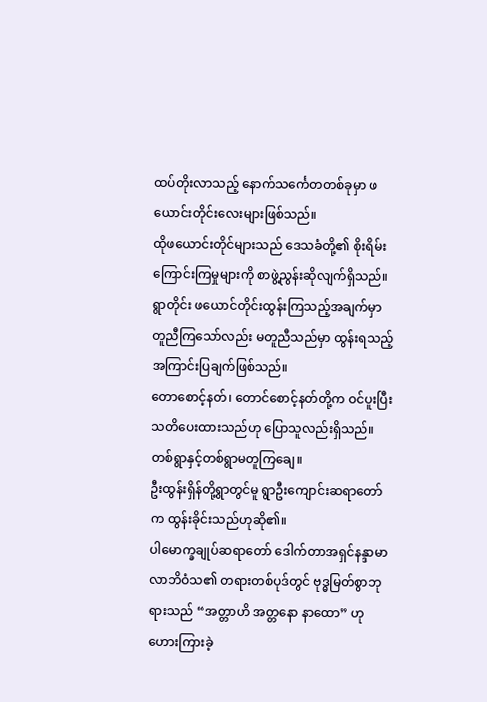ထပ်တိုးလာသည့် နောက်သင်္ကေတတစ်ခုမှာ ဖယောင်းတိုင်းလေးများဖြစ်သည်။
ထိုဖယောင်းတိုင်များသည် ဒေသခံတို့၏ စိုးရိမ်းကြောင်းကြမှုများကို စာဖွဲ့ညွန်းဆိုလျက်ရှိသည်။
ရွာတိုင်း ဖယောင်တိုင်းထွန်းကြသည့်အချက်မှာ တူညီကြသော်လည်း မတူညီသည်မှာ ထွန်းရသည့် အကြာင်းပြချက်ဖြစ်သည်။
တောစောင့်နတ်၊ တောင်စောင့်နတ်တို့က ဝင်ပူးပြီး သတိပေးထားသည်ဟု ပြောသူလည်းရှိသည်။ တစ်ရွာနှင့်တစ်ရွာမတူကြချေ။
ဦးထွန်းရှိန်တို့ရွာတွင်မူ ရွာဦးကျောင်းဆရာတော်က ထွန်းခိုင်းသည်ဟုဆို၏။
ပါမောက္ခချုပ်ဆရာတော် ဒေါက်တာအရှင်နန္ဒာမာလာဘိဝံသ၏ တရားတစ်ပုဒ်တွင် ဗုဒ္ဓမြတ်စွာဘုရားသည် “အတ္တာဟိ အတ္တနော နာထော” ဟု ဟေားကြားခဲ့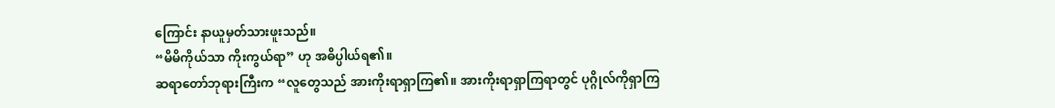ကြောင်း နာယူမှတ်သားဖူးသည်။
“မိမိကိုယ်သာ ကိုးကွယ်ရာ” ဟု အဓိပ္ပါယ်ရ၏။
ဆရာတော်ဘုရားကြီးက “လူတွေသည် အားကိုးရာရှာကြ၏။ အားကိုးရာရှာကြရာတွင် ပုဂ္ဂိုလ်ကိုရှာကြ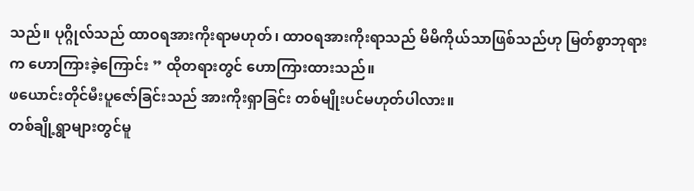သည်။ ပုဂ္ဂိုလ်သည် ထာဝရအားကိုးရာမဟုတ်၊ ထာဝရအားကိုးရာသည် မိမိကိုယ်သာဖြစ်သည်ဟု မြတ်စွာဘုရားက ဟောကြားခဲ့ကြောင်း ” ထိုတရားတွင် ဟောကြားထားသည်။
ဖယောင်းတိုင်မီးပူဇော်ခြင်းသည် အားကိုးရှာခြင်း တစ်မျိုးပင်မဟုတ်ပါလား။
တစ်ချို့ရွာများတွင်မူ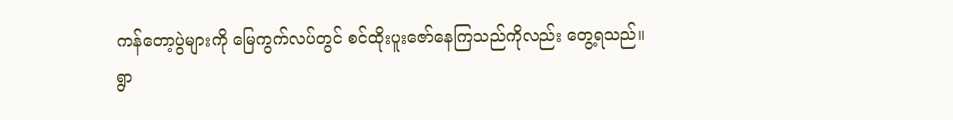ကန်တော့ပွဲများကို မြေကွက်လပ်တွင် စင်ထိုးပူးဇော်နေကြသည်ကိုလည်း တွေ့ရသည်။
ရွာ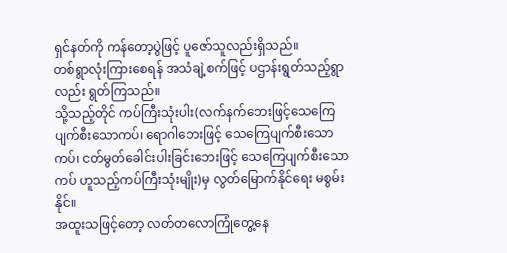ရှင်နတ်ကို ကန်တော့ပွဲဖြင့် ပူဇော်သူလည်းရှိသည်။
တစ်ရွာလုံးကြားစေရန် အသံချဲ့စက်ဖြင့် ပဌာန်းရွတ်သည့်ရွာလည်း ရွတ်ကြသည်။
သို့သည့်တိုင် ကပ်ကြီးသုံးပါး(လက်နက်ဘေးဖြင့်သေကြေပျက်စီးသောကပ်၊ ရောဂါဘေးဖြင့် သေကြေပျက်စီးသောကပ်၊ ငတ်မွတ်ခေါင်းပါးခြင်းဘေးဖြင့် သေကြေပျက်စီးသောကပ် ဟူသည့်ကပ်ကြီးသုံးမျိုး)မှ လွတ်မြောက်နိုင်ရေး မစွမ်းနိုင်။
အထူးသဖြင့်တော့ လတ်တလောကြုံတွေ့နေ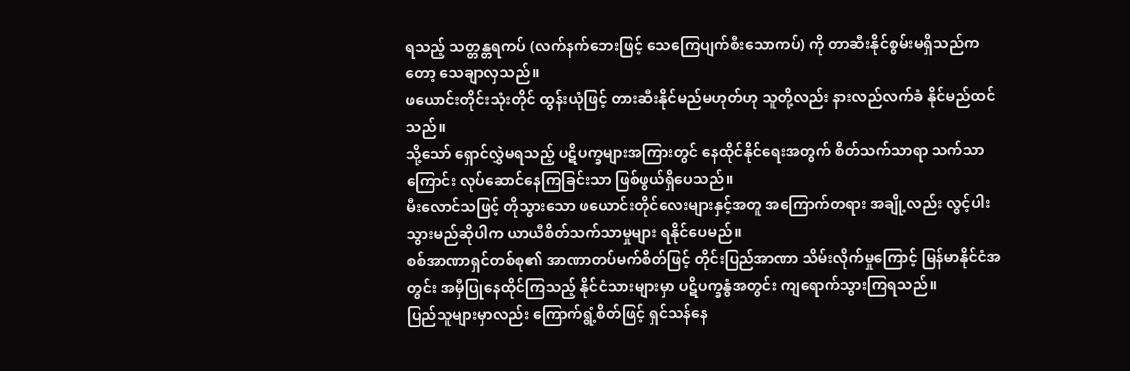ရသည့် သတ္တန္တရကပ် (လက်နက်ဘေးဖြင့် သေကြေပျက်စီးသောကပ်) ကို တာဆီးနိုင်စွမ်းမရှိသည်ကတော့ သေချာလှသည်။
ဖယောင်းတိုင်းသုံးတိုင် ထွန်းယုံဖြင့် တားဆီးနိုင်မည်မဟုတ်ဟု သူတို့လည်း နားလည်လက်ခံ နိုင်မည်ထင်သည်။
သို့သော် ရှောင်လွှဲမရသည့် ပဋိပက္ခများအကြားတွင် နေထိုင်နိုင်ရေးအတွက် စိတ်သက်သာရာ သက်သာကြောင်း လုပ်ဆောင်နေကြခြင်းသာ ဖြစ်ဖွယ်ရှိပေသည်။
မီးလောင်သဖြင့် တိုသွားသော ဖယောင်းတိုင်လေးများနှင့်အတူ အကြောက်တရား အချို့လည်း လွင့်ပါးသွားမည်ဆိုပါက ယာယီစိတ်သက်သာမှုများ ရနိုင်ပေမည်။
စစ်အာဏာရှင်တစ်စု၏ အာဏာတပ်မက်စိတ်ဖြင့် တိုင်းပြည်အာဏာ သိမ်းလိုက်မှုကြောင့် မြန်မာနိုင်ငံအတွင်း အမှီပြုနေထိုင်ကြသည့် နိုင်ငံသားများမှာ ပဋိပက္ခနွံအတွင်း ကျရောက်သွားကြရသည်။
ပြည်သူများမှာလည်း ကြောက်ရွံ့စိတ်ဖြင့် ရှင်သန်နေ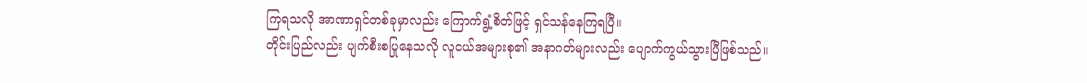ကြရသလို အာဏာရှင်တစ်ခုမှာလည်း ကြောက်ရွံ့စိတ်ဖြင့် ရှင်သန်နေကြရပြီ။
တိုင်းပြည်လည်း ပျက်စီးစပြုနေသလို လူငယ်အများစု၏ အနာဂတ်များလည်း ပျောက်ကွယ်သွားပြီဖြစ်သည်။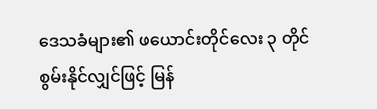ဒေသခံများ၏ ဖယောင်းတိုင်လေး ၃ တိုင် စွမ်းနိုင်လျှင်ဖြင့် မြန်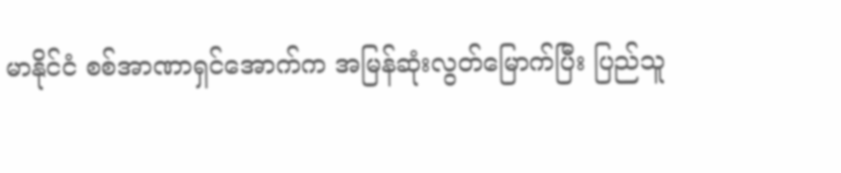မာနိုင်ငံ စစ်အာဏာရှင်အောက်က အမြန်ဆုံးလွတ်မြောက်ပြီး ပြည်သူ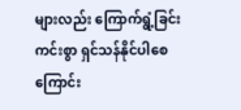များလည်း ကြောက်ရွံ့ခြင်းကင်းစွာ ရှင်သန်နိုင်ပါစေကြောင်း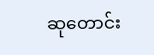ဆုတောင်း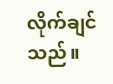လိုက်ချင်သည်။